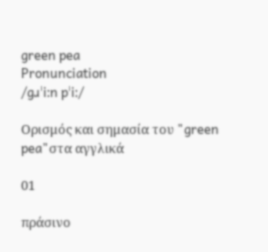green pea
Pronunciation
/ɡɹˈiːn pˈiː/

Ορισμός και σημασία του "green pea"στα αγγλικά

01

πράσινο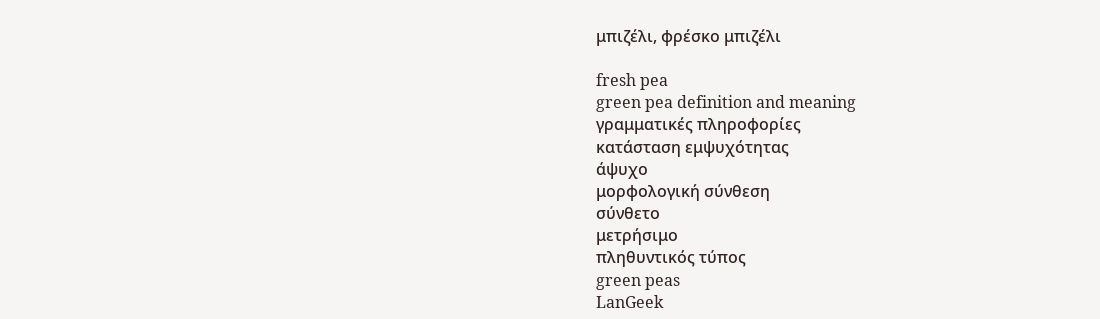μπιζέλι, φρέσκο μπιζέλι

fresh pea
green pea definition and meaning
γραμματικές πληροφορίες
κατάσταση εμψυχότητας
άψυχο
μορφολογική σύνθεση
σύνθετο
μετρήσιμο
πληθυντικός τύπος
green peas
LanGeek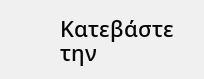Κατεβάστε την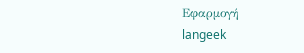Εφαρμογή
langeek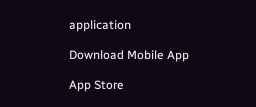application

Download Mobile App

App Store